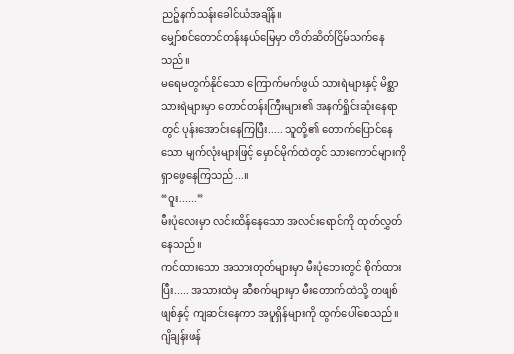ညဉ့်နက်သန်းခေါင်ယံအချိန်။
မျှော်စင်တောင်တန်းနယ်မြေမှာ တိတ်ဆိတ်ငြိမ်သက်နေသည်။
မရေမတွက်နိုင်သော ကြောက်မက်ဖွယ် သားရဲများနှင့် မိစ္ဆာသားရဲများမှာ တောင်တန်းကြီးများ၏ အနက်ရှိုင်းဆုံးနေရာတွင် ပုန်းအောင်းနေကြပြီး..... သူတို့၏ တောက်ပြောင်နေသော မျက်လုံးများဖြင့် မှောင်မိုက်ထဲတွင် သားကောင်များကို ရှာဖွေနေကြသည်...။
“ဝူး......”
မီးပုံလေးမှာ လင်းထိန်နေသော အလင်းရောင်ကို ထုတ်လွှတ်နေသည်။
ကင်ထားသော အသားတုတ်များမှာ မီးပုံဘေးတွင် စိုက်ထားပြီး..... အသားထဲမှ ဆီစက်များမှာ မီးတောက်ထဲသို့ တဖျစ်ဖျစ်နှင့် ကျဆင်းနေကာ အပူရှိန်များကို ထွက်ပေါ်စေသည်။
ဂျိချန်းဖန်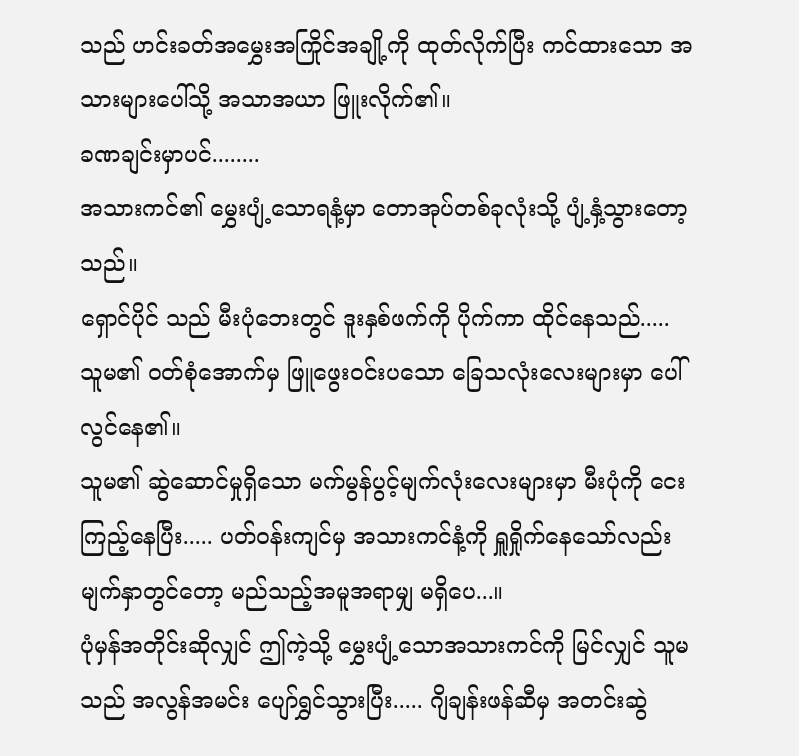သည် ဟင်းခတ်အမွှေးအကြိုင်အချို့ကို ထုတ်လိုက်ပြီး ကင်ထားသော အသားများပေါ်သို့ အသာအယာ ဖြူးလိုက်၏။
ခဏချင်းမှာပင်........
အသားကင်၏ မွှေးပျံ့သောရနံ့မှာ တောအုပ်တစ်ခုလုံးသို့ ပျံ့နှံ့သွားတော့သည်။
ရှောင်ပိုင် သည် မီးပုံဘေးတွင် ဒူးနှစ်ဖက်ကို ပိုက်ကာ ထိုင်နေသည်..... သူမ၏ ဝတ်စုံအောက်မှ ဖြူဖွေးဝင်းပသော ခြေသလုံးလေးများမှာ ပေါ်လွင်နေ၏။
သူမ၏ ဆွဲဆောင်မှုရှိသော မက်မွန်ပွင့်မျက်လုံးလေးများမှာ မီးပုံကို ငေးကြည့်နေပြီး..... ပတ်ဝန်းကျင်မှ အသားကင်နံ့ကို ရှူရှိုက်နေသော်လည်း မျက်နှာတွင်တော့ မည်သည့်အမူအရာမျှ မရှိပေ...။
ပုံမှန်အတိုင်းဆိုလျှင် ဤကဲ့သို့ မွှေးပျံ့သောအသားကင်ကို မြင်လျှင် သူမသည် အလွန်အမင်း ပျော်ရွှင်သွားပြီး..... ဂျိချန်းဖန်ဆီမှ အတင်းဆွဲ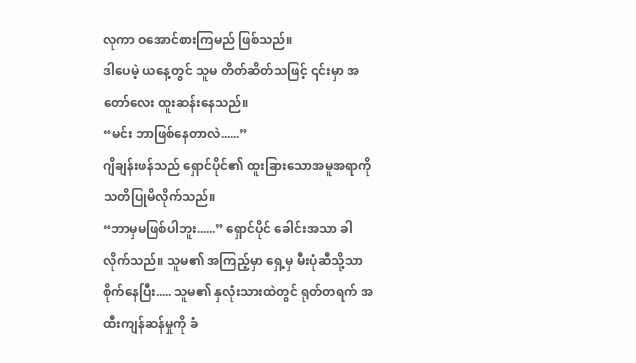လုကာ ဝအောင်စားကြမည် ဖြစ်သည်။
ဒါပေမဲ့ ယနေ့တွင် သူမ တိတ်ဆိတ်သဖြင့် ၎င်းမှာ အတော်လေး ထူးဆန်းနေသည်။
“မင်း ဘာဖြစ်နေတာလဲ......”
ဂျိချန်းဖန်သည် ရှောင်ပိုင်၏ ထူးခြားသောအမူအရာကို သတိပြုမိလိုက်သည်။
“ဘာမှမဖြစ်ပါဘူး......” ရှောင်ပိုင် ခေါင်းအသာ ခါလိုက်သည်။ သူမ၏ အကြည့်မှာ ရှေ့မှ မီးပုံဆီသို့သာ စိုက်နေပြီး..... သူမ၏ နှလုံးသားထဲတွင် ရုတ်တရက် အထီးကျန်ဆန်မှုကို ခံ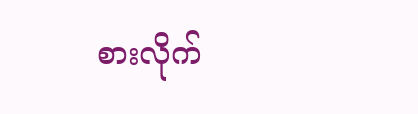စားလိုက်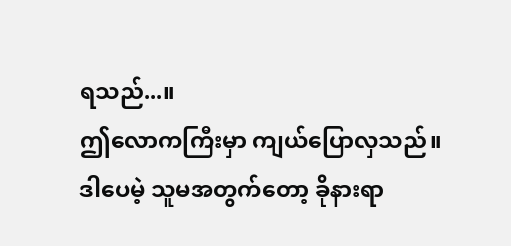ရသည်...။
ဤလောကကြီးမှာ ကျယ်ပြောလှသည်။
ဒါပေမဲ့ သူမအတွက်တော့ ခိုနားရာ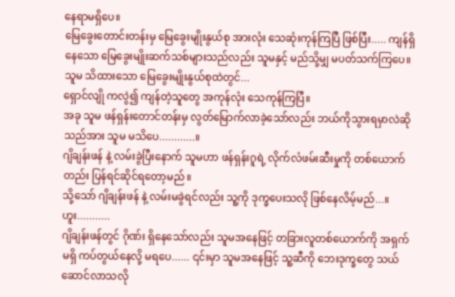နေရာမရှိပေ။
မြေခွေးတောင်းတန်းမှ မြေခွေးမျိုးနွယ်စု အားလုံး သေဆုံးကုန်ကြပြီ ဖြစ်ပြီး..... ကျန်ရှိနေသော မြေခွေးမျိုးဆက်သစ်များသည်လည်း သူမနှင့် မည်သို့မျှ မပတ်သက်ကြပေ။ သူမ သိထားသော မြေခွေးမျိုးနွယ်စုထဲတွင်...
ရှောင်လျို ကလွဲ၍ ကျန်တဲ့သူတွေ အကုန်လုံး သေကုန်ကြပြီ။
အခု သူမ ဖန်ရှန်းတောင်တန်းမှ လွတ်မြောက်လာခဲ့သော်လည်း ဘယ်ကိုသွားရမှာလဲဆိုသည်အား သူမ မသိပေ............။
ဂျိချန်းဖန် နဲ့ လမ်းခွဲပြီးနောက် သူမဟာ ဖန်ရှန်းဂူရဲ့ လိုက်လံဖမ်းဆီးမှုကို တစ်ယောက်တည်း ပြန်ရင်ဆိုင်ရတော့မည်။
သို့သော် ဂျိချန်းဖန် နဲ့ လမ်းမခွဲရင်လည်း သူ့ကို ဒုက္ခပေးသလို ဖြစ်နေလိမ့်မည်...။
ဟူး...........
ဂျိချန်းဖန်တွင် ဂိုဏ်း ရှိနေသော်လည်း သူမအနေဖြင့် တခြားလူတစ်ယောက်ကို အရှက်မရှိ ကပ်တွယ်နေလို့ မရပေ...... ၎င်းမှာ သူမအနေဖြင့် သူ့ဆီကို ဘေးဒုက္ခတွေ သယ်ဆောင်လာသလို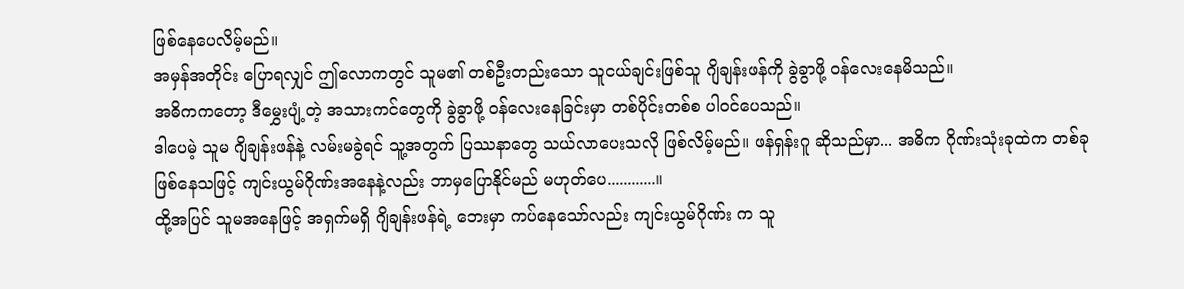ဖြစ်နေပေလိမ့်မည်။
အမှန်အတိုင်း ပြောရလျှင် ဤလောကတွင် သူမ၏ တစ်ဦးတည်းသော သူငယ်ချင်းဖြစ်သူ ဂျိချန်းဖန်ကို ခွဲခွာဖို့ ဝန်လေးနေမိသည်။
အဓိကကတော့ ဒီမွှေးပျံ့တဲ့ အသားကင်တွေကို ခွဲခွာဖို့ ဝန်လေးနေခြင်းမှာ တစ်ပိုင်းတစ်စ ပါဝင်ပေသည်။
ဒါပေမဲ့ သူမ ဂျိချန်းဖန်နဲ့ လမ်းမခွဲရင် သူ့အတွက် ပြဿနာတွေ သယ်လာပေးသလို ဖြစ်လိမ့်မည်။ ဖန်ရှန်းဂူ ဆိုသည်မှာ... အဓိက ဂိုဏ်းသုံးခုထဲက တစ်ခု ဖြစ်နေသဖြင့် ကျင်းယွမ်ဂိုဏ်းအနေနဲ့လည်း ဘာမှပြောနိုင်မည် မဟုတ်ပေ............။
ထို့အပြင် သူမအနေဖြင့် အရှက်မရှိ ဂျိချန်းဖန်ရဲ့ ဘေးမှာ ကပ်နေသော်လည်း ကျင်းယွမ်ဂိုဏ်း က သူ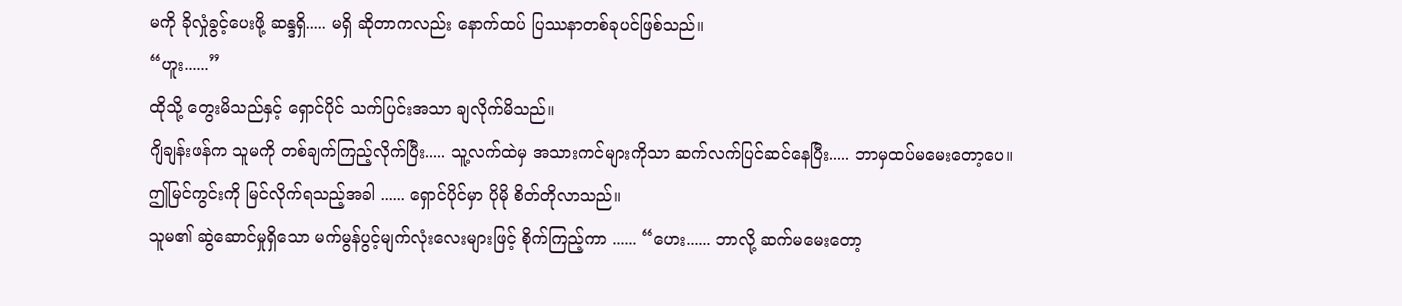မကို ခိုလှုံခွင့်ပေးဖို့ ဆန္ဒရှိ..... မရှိ ဆိုတာကလည်း နောက်ထပ် ပြဿနာတစ်ခုပင်ဖြစ်သည်။
“ဟူး......”
ထိုသို့ တွေးမိသည်နှင့် ရှောင်ပိုင် သက်ပြင်းအသာ ချလိုက်မိသည်။
ဂျိချန်းဖန်က သူမကို တစ်ချက်ကြည့်လိုက်ပြီး..... သူ့လက်ထဲမှ အသားကင်များကိုသာ ဆက်လက်ပြင်ဆင်နေပြီး..... ဘာမှထပ်မမေးတော့ပေ။
ဤမြင်ကွင်းကို မြင်လိုက်ရသည့်အခါ ...... ရှောင်ပိုင်မှာ ပိုမို စိတ်တိုလာသည်။
သူမ၏ ဆွဲဆောင်မှုရှိသော မက်မွန်ပွင့်မျက်လုံးလေးများဖြင့် စိုက်ကြည့်ကာ ...... “ဟေး...... ဘာလို့ ဆက်မမေးတော့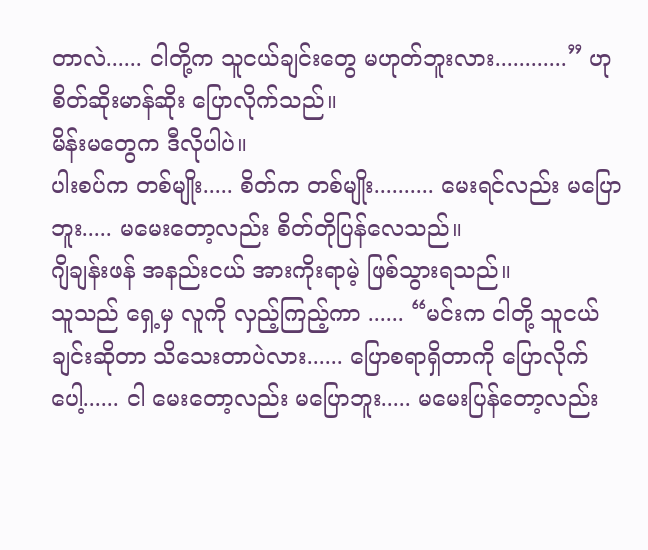တာလဲ...... ငါတို့က သူငယ်ချင်းတွေ မဟုတ်ဘူးလား............” ဟု စိတ်ဆိုးမာန်ဆိုး ပြောလိုက်သည်။
မိန်းမတွေက ဒီလိုပါပဲ။
ပါးစပ်က တစ်မျိုး..... စိတ်က တစ်မျိုး.......... မေးရင်လည်း မပြောဘူး..... မမေးတော့လည်း စိတ်တိုပြန်လေသည်။
ဂျိချန်းဖန် အနည်းငယ် အားကိုးရာမဲ့ ဖြစ်သွားရသည်။
သူသည် ရှေ့မှ လူကို လှည့်ကြည့်ကာ ...... “မင်းက ငါတို့ သူငယ်ချင်းဆိုတာ သိသေးတာပဲလား...... ပြောစရာရှိတာကို ပြောလိုက်ပေါ့...... ငါ မေးတော့လည်း မပြောဘူး..... မမေးပြန်တော့လည်း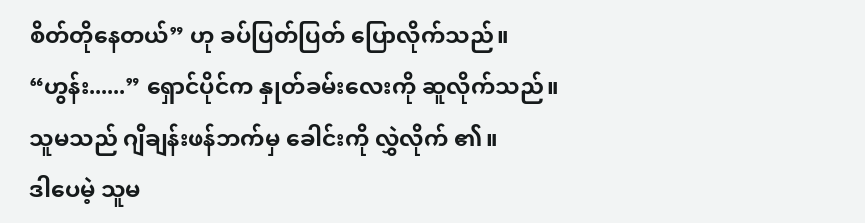စိတ်တိုနေတယ်” ဟု ခပ်ပြတ်ပြတ် ပြောလိုက်သည်။
“ဟွန်း......” ရှောင်ပိုင်က နှုတ်ခမ်းလေးကို ဆူလိုက်သည်။
သူမသည် ဂျိချန်းဖန်ဘက်မှ ခေါင်းကို လွှဲလိုက် ၏။
ဒါပေမဲ့ သူမ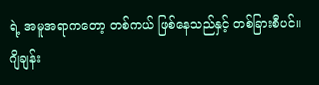ရဲ့ အမူအရာကတော့ တစ်ကယ် ဖြစ်နေသည်နှင့် တစ်ခြားစီပင်။
ဂျိချန်း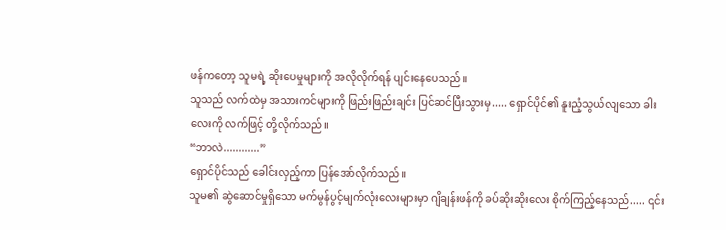ဖန်ကတော့ သူမရဲ့ ဆိုးပေမှုများကို အလိုလိုက်ရန် ပျင်းနေပေသည်။
သူသည် လက်ထဲမှ အသားကင်များကို ဖြည်းဖြည်းချင်း ပြင်ဆင်ပြီးသွားမှ..... ရှောင်ပိုင်၏ နူးညံ့သွယ်လျသော ခါးလေးကို လက်ဖြင့် တို့လိုက်သည်။
“ဘာလဲ............”
ရှောင်ပိုင်သည် ခေါင်းလှည့်ကာ ပြန်အော်လိုက်သည်။
သူမ၏ ဆွဲဆောင်မှုရှိသော မက်မွန်ပွင့်မျက်လုံးလေးများမှာ ဂျိချန်းဖန်ကို ခပ်ဆိုးဆိုးလေး စိုက်ကြည့်နေသည်..... ၎င်း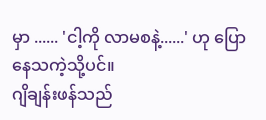မှာ ...... 'ငါ့ကို လာမစနဲ့......' ဟု ပြောနေသကဲ့သို့ပင်။
ဂျိချန်းဖန်သည်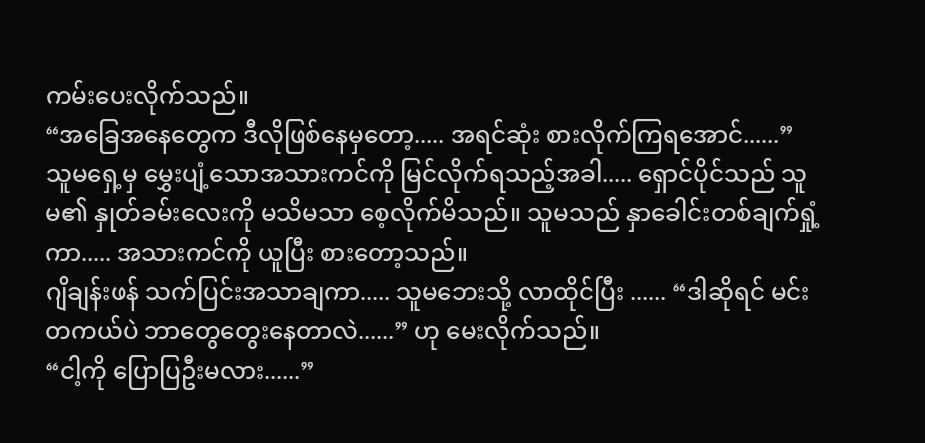ကမ်းပေးလိုက်သည်။
“အခြေအနေတွေက ဒီလိုဖြစ်နေမှတော့..... အရင်ဆုံး စားလိုက်ကြရအောင်......”
သူမရှေ့မှ မွှေးပျံ့သောအသားကင်ကို မြင်လိုက်ရသည့်အခါ..... ရှောင်ပိုင်သည် သူမ၏ နှုတ်ခမ်းလေးကို မသိမသာ စေ့လိုက်မိသည်။ သူမသည် နှာခေါင်းတစ်ချက်ရှုံ့ကာ..... အသားကင်ကို ယူပြီး စားတော့သည်။
ဂျိချန်းဖန် သက်ပြင်းအသာချကာ..... သူမဘေးသို့ လာထိုင်ပြီး ...... “ဒါဆိုရင် မင်း တကယ်ပဲ ဘာတွေတွေးနေတာလဲ......” ဟု မေးလိုက်သည်။
“ငါ့ကို ပြောပြဦးမလား......”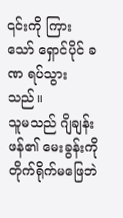၎င်းကို ကြားသော် ရှောင်ပိုင် ခဏ ရပ်သွားသည်။
သူမသည် ဂျိချန်းဖန်၏ မေးခွန်းကို တိုက်ရိုက်မဖြေဘဲ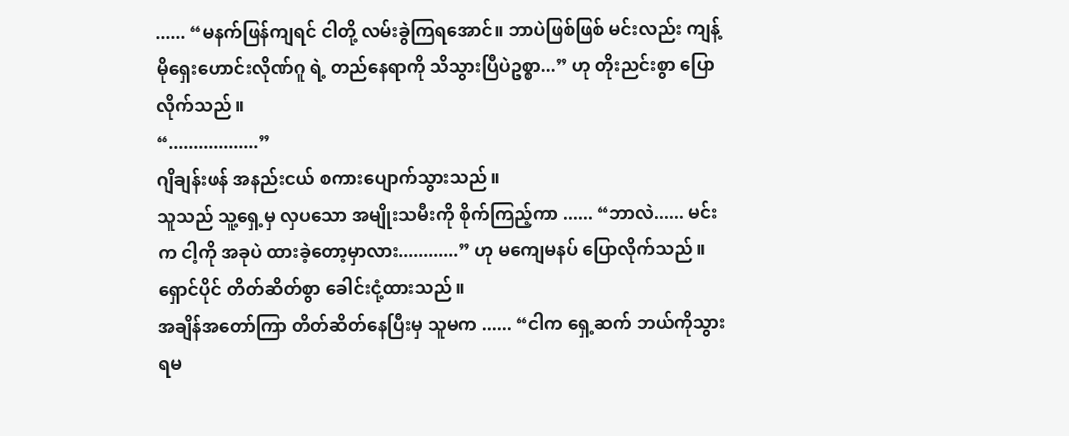...... “မနက်ဖြန်ကျရင် ငါတို့ လမ်းခွဲကြရအောင်။ ဘာပဲဖြစ်ဖြစ် မင်းလည်း ကျန့်မိုရှေးဟောင်းလိုဏ်ဂူ ရဲ့ တည်နေရာကို သိသွားပြီပဲဥစ္စာ...” ဟု တိုးညင်းစွာ ပြောလိုက်သည်။
“..................”
ဂျိချန်းဖန် အနည်းငယ် စကားပျောက်သွားသည်။
သူသည် သူ့ရှေ့မှ လှပသော အမျိုးသမီးကို စိုက်ကြည့်ကာ ...... “ဘာလဲ...... မင်းက ငါ့ကို အခုပဲ ထားခဲ့တော့မှာလား............” ဟု မကျေမနပ် ပြောလိုက်သည်။
ရှောင်ပိုင် တိတ်ဆိတ်စွာ ခေါင်းငုံ့ထားသည်။
အချိန်အတော်ကြာ တိတ်ဆိတ်နေပြီးမှ သူမက ...... “ငါက ရှေ့ဆက် ဘယ်ကိုသွားရမ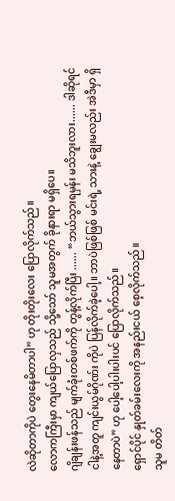လဲဆိုတာကိုပဲ တွေးနေမိတာပါ” ဟု တိုးတိုးလေး ပြောလိုက်သည်။
လောကကြီးမှာ ကျယ်ပြောလှသည် သို့သော် သူမအတွက် ခိုနားရာ မရှိပေ။
ဂျိချန်းဖန်သည် မျက်ခုံးတစ်ဖက်ကို တွန့်လိုက်ပြီး ...... “ဘယ်သွားရမှန်း မသိဘူးလား...... ဒါဆိုရင် ငါနဲ့အတူ ကျင်းယွမ်ဂိုဏ်း ကိုပဲ ပြန်လိုက်ခဲ့ပေါ့။ ဘာပဲဖြစ်ဖြစ် မင်းရဲ့ သားနဲ့ ချွေးမလည်း အဲဒီမှာ ရှိနေတာပဲ” ဟု ပေါ့ပေါ့ပါးပါးပင် ပြောလိုက်သည်။
ရှောင်ပိုင် နှုတ်ခမ်းလေးကို အနည်းငယ် စေ့လိုက်သည်။
သူမ တိတ်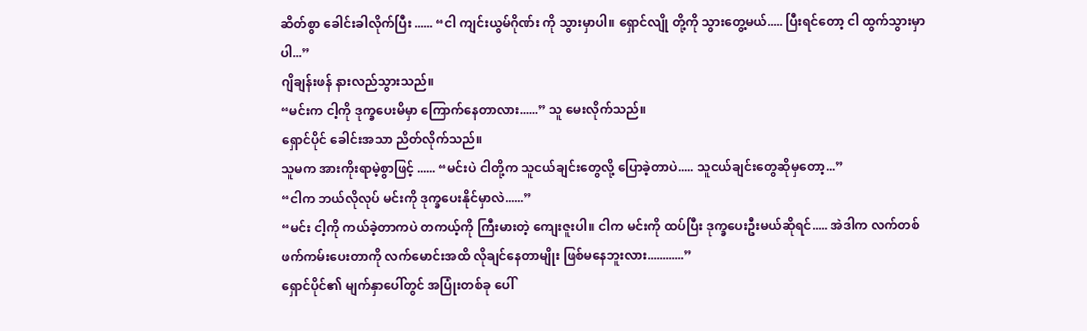ဆိတ်စွာ ခေါင်းခါလိုက်ပြီး ...... “ငါ ကျင်းယွမ်ဂိုဏ်း ကို သွားမှာပါ။ ရှောင်လျို တို့ကို သွားတွေ့မယ်..... ပြီးရင်တော့ ငါ ထွက်သွားမှာပါ...”
ဂျိချန်းဖန် နားလည်သွားသည်။
“မင်းက ငါ့ကို ဒုက္ခပေးမိမှာ ကြောက်နေတာလား......” သူ မေးလိုက်သည်။
ရှောင်ပိုင် ခေါင်းအသာ ညိတ်လိုက်သည်။
သူမက အားကိုးရာမဲ့စွာဖြင့် ...... “မင်းပဲ ငါတို့က သူငယ်ချင်းတွေလို့ ပြောခဲ့တာပဲ..... သူငယ်ချင်းတွေဆိုမှတော့...”
“ငါက ဘယ်လိုလုပ် မင်းကို ဒုက္ခပေးနိုင်မှာလဲ......”
“မင်း ငါ့ကို ကယ်ခဲ့တာကပဲ တကယ့်ကို ကြီးမားတဲ့ ကျေးဇူးပါ။ ငါက မင်းကို ထပ်ပြီး ဒုက္ခပေးဦးမယ်ဆိုရင်..... အဲဒါက လက်တစ်ဖက်ကမ်းပေးတာကို လက်မောင်းအထိ လိုချင်နေတာမျိုး ဖြစ်မနေဘူးလား............”
ရှောင်ပိုင်၏ မျက်နှာပေါ်တွင် အပြုံးတစ်ခု ပေါ်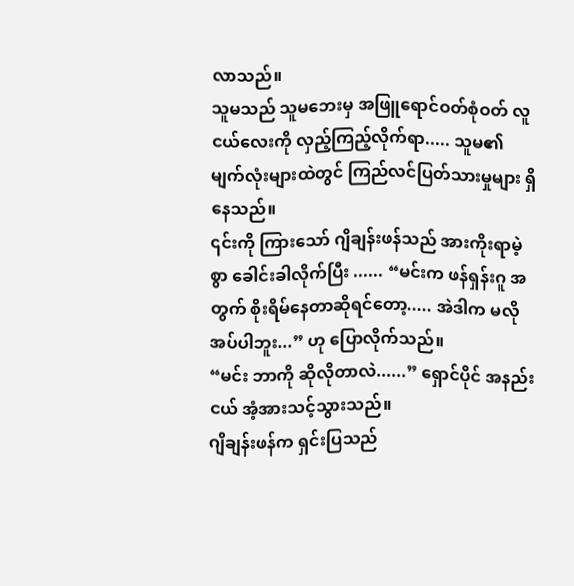လာသည်။
သူမသည် သူမဘေးမှ အဖြူရောင်ဝတ်စုံဝတ် လူငယ်လေးကို လှည့်ကြည့်လိုက်ရာ..... သူမ၏ မျက်လုံးများထဲတွင် ကြည်လင်ပြတ်သားမှုများ ရှိနေသည်။
၎င်းကို ကြားသော် ဂျိချန်းဖန်သည် အားကိုးရာမဲ့စွာ ခေါင်းခါလိုက်ပြီး ...... “မင်းက ဖန်ရှန်းဂူ အတွက် စိုးရိမ်နေတာဆိုရင်တော့..... အဲဒါက မလိုအပ်ပါဘူး...” ဟု ပြောလိုက်သည်။
“မင်း ဘာကို ဆိုလိုတာလဲ......” ရှောင်ပိုင် အနည်းငယ် အံ့အားသင့်သွားသည်။
ဂျိချန်းဖန်က ရှင်းပြသည်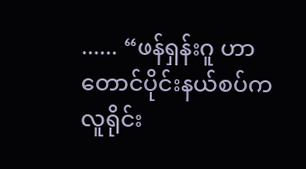...... “ဖန်ရှန်းဂူ ဟာ တောင်ပိုင်းနယ်စပ်က လူရိုင်း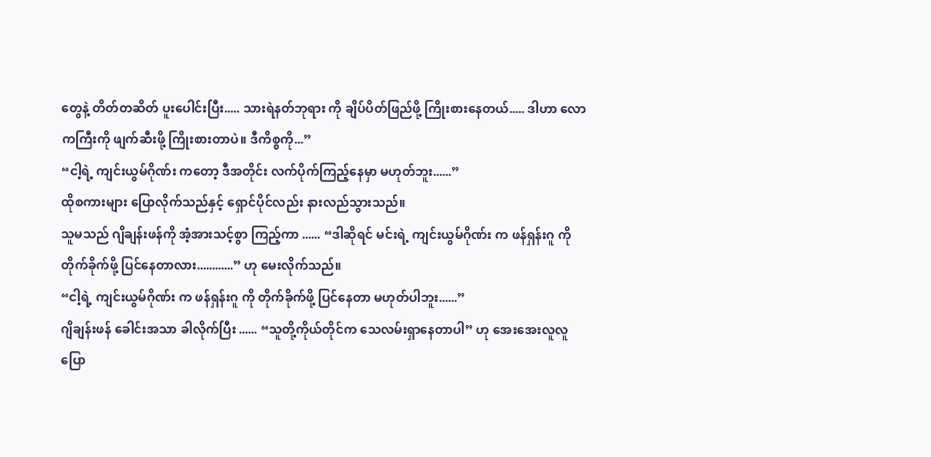တွေနဲ့ တိတ်တဆိတ် ပူးပေါင်းပြီး..... သားရဲနတ်ဘုရား ကို ချိပ်ပိတ်ဖြည်ဖို့ ကြိုးစားနေတယ်..... ဒါဟာ လောကကြီးကို ဖျက်ဆီးဖို့ ကြိုးစားတာပဲ။ ဒီကိစ္စကို...”
“ငါ့ရဲ့ ကျင်းယွမ်ဂိုဏ်း ကတော့ ဒီအတိုင်း လက်ပိုက်ကြည့်နေမှာ မဟုတ်ဘူး......”
ထိုစကားများ ပြောလိုက်သည်နှင့် ရှောင်ပိုင်လည်း နားလည်သွားသည်။
သူမသည် ဂျိချန်းဖန်ကို အံ့အားသင့်စွာ ကြည့်ကာ ...... “ဒါဆိုရင် မင်းရဲ့ ကျင်းယွမ်ဂိုဏ်း က ဖန်ရှန်းဂူ ကို တိုက်ခိုက်ဖို့ ပြင်နေတာလား............” ဟု မေးလိုက်သည်။
“ငါ့ရဲ့ ကျင်းယွမ်ဂိုဏ်း က ဖန်ရှန်းဂူ ကို တိုက်ခိုက်ဖို့ ပြင်နေတာ မဟုတ်ပါဘူး......”
ဂျိချန်းဖန် ခေါင်းအသာ ခါလိုက်ပြီး ...... “သူတို့ကိုယ်တိုင်က သေလမ်းရှာနေတာပါ” ဟု အေးအေးလူလူ ပြော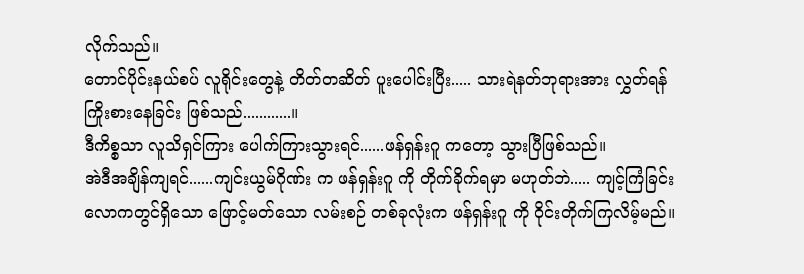လိုက်သည်။
တောင်ပိုင်းနယ်စပ် လူရိုင်းတွေနဲ့ တိတ်တဆိတ် ပူးပေါင်းပြီး..... သားရဲနတ်ဘုရားအား လွှတ်ရန် ကြိုးစားနေခြင်း ဖြစ်သည်............။
ဒီကိစ္စသာ လူသိရှင်ကြား ပေါက်ကြားသွားရင်......ဖန်ရှန်းဂူ ကတော့ သွားပြီဖြစ်သည်။
အဲဒီအချိန်ကျရင်......ကျင်းယွမ်ဂိုဏ်း က ဖန်ရှန်းဂူ ကို တိုက်ခိုက်ရမှာ မဟုတ်ဘဲ..... ကျင့်ကြံခြင်းလောကတွင်ရှိသော ဖြောင့်မတ်သော လမ်းစဉ် တစ်ခုလုံးက ဖန်ရှန်းဂူ ကို ဝိုင်းတိုက်ကြလိမ့်မည်။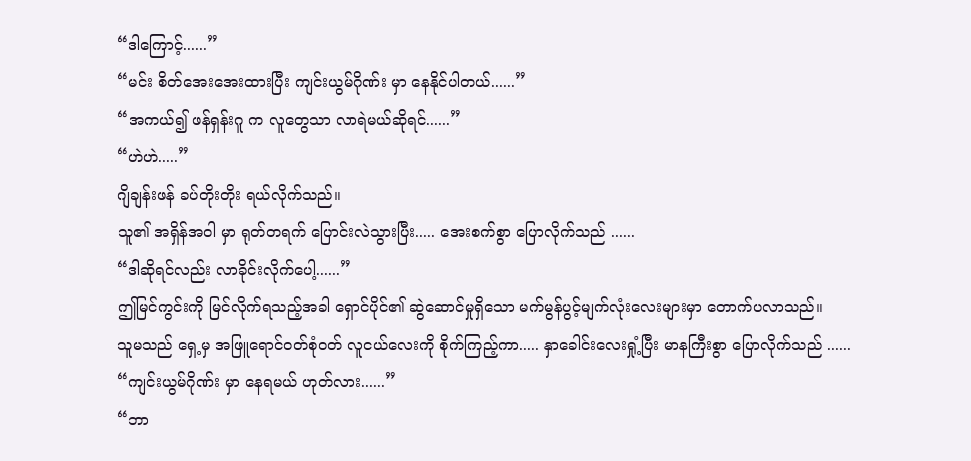“ဒါကြောင့်......”
“မင်း စိတ်အေးအေးထားပြီး ကျင်းယွမ်ဂိုဏ်း မှာ နေနိုင်ပါတယ်......”
“အကယ်၍ ဖန်ရှန်းဂူ က လူတွေသာ လာရဲမယ်ဆိုရင်......”
“ဟဲဟဲ.....”
ဂျိချန်းဖန် ခပ်တိုးတိုး ရယ်လိုက်သည်။
သူ၏ အရှိန်အဝါ မှာ ရုတ်တရက် ပြောင်းလဲသွားပြီး..... အေးစက်စွာ ပြောလိုက်သည် ......
“ဒါဆိုရင်လည်း လာခိုင်းလိုက်ပေါ့......”
ဤမြင်ကွင်းကို မြင်လိုက်ရသည့်အခါ ရှောင်ပိုင်၏ ဆွဲဆောင်မှုရှိသော မက်မွန်ပွင့်မျက်လုံးလေးများမှာ တောက်ပလာသည်။
သူမသည် ရှေ့မှ အဖြူရောင်ဝတ်စုံဝတ် လူငယ်လေးကို စိုက်ကြည့်ကာ..... နှာခေါင်းလေးရှုံ့ပြီး မာနကြီးစွာ ပြောလိုက်သည် ......
“ကျင်းယွမ်ဂိုဏ်း မှာ နေရမယ် ဟုတ်လား......”
“ဘာ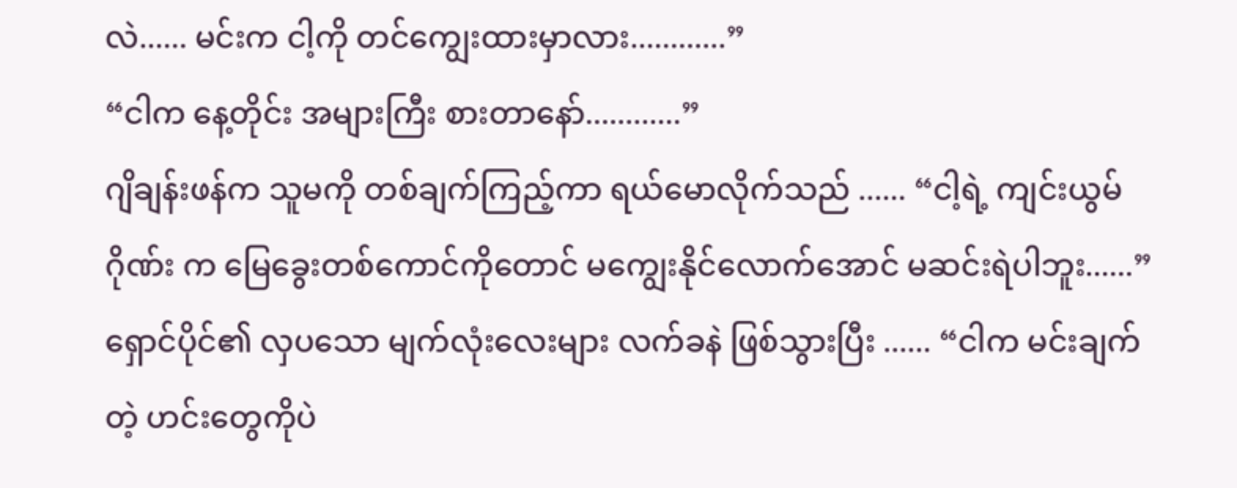လဲ...... မင်းက ငါ့ကို တင်ကျွေးထားမှာလား............”
“ငါက နေ့တိုင်း အများကြီး စားတာနော်............”
ဂျိချန်းဖန်က သူမကို တစ်ချက်ကြည့်ကာ ရယ်မောလိုက်သည် ...... “ငါ့ရဲ့ ကျင်းယွမ်ဂိုဏ်း က မြေခွေးတစ်ကောင်ကိုတောင် မကျွေးနိုင်လောက်အောင် မဆင်းရဲပါဘူး......”
ရှောင်ပိုင်၏ လှပသော မျက်လုံးလေးများ လက်ခနဲ ဖြစ်သွားပြီး ...... “ငါက မင်းချက်တဲ့ ဟင်းတွေကိုပဲ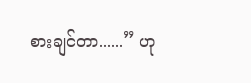စားချင်တာ......” ဟု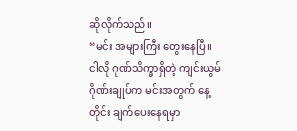ဆိုလိုက်သည်။
“မင်း အများကြီး တွေးနေပြီ။ ငါလို ဂုဏ်သိက္ခာရှိတဲ့ ကျင်းယွမ်ဂိုဏ်းချုပ်က မင်းအတွက် နေ့တိုင်း ချက်ပေးနေရမှာ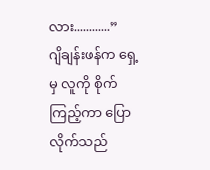လား............”
ဂျိချန်းဖန်က ရှေ့မှ လူကို စိုက်ကြည့်ကာ ပြောလိုက်သည်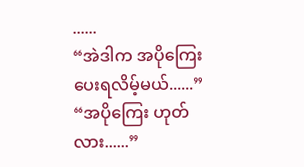......
“အဲဒါက အပိုကြေး ပေးရလိမ့်မယ်......”
“အပိုကြေး ဟုတ်လား......”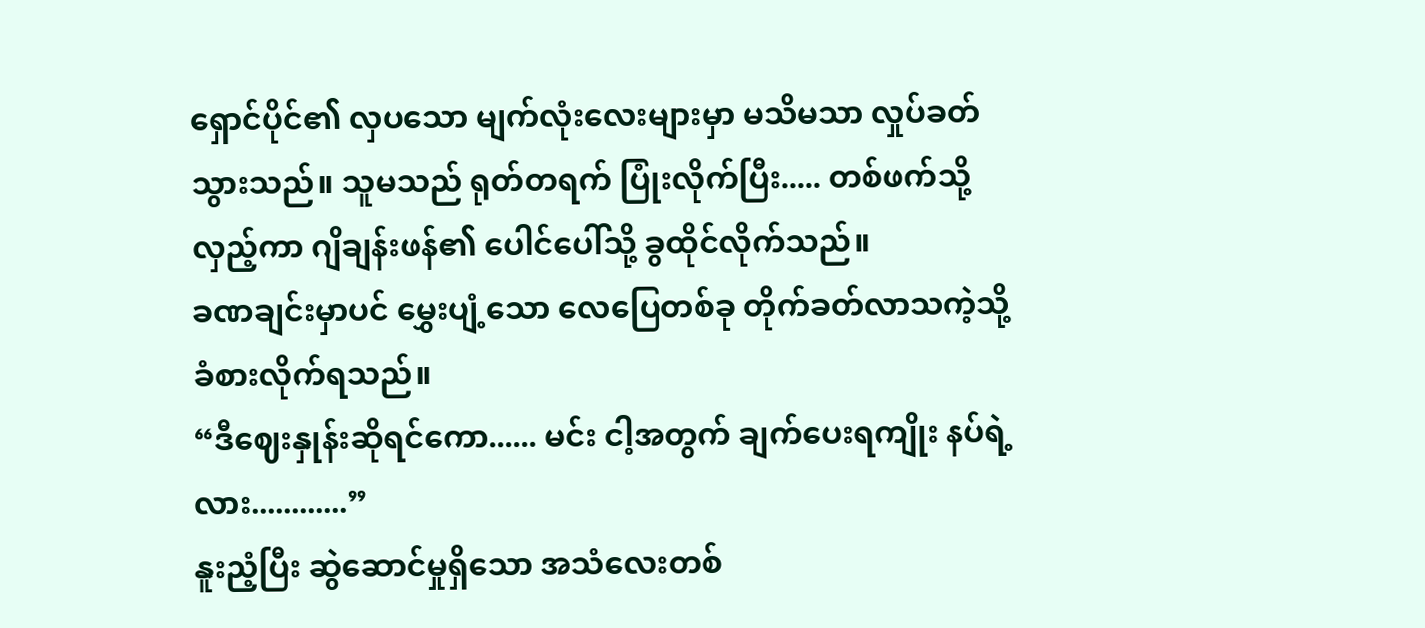ရှောင်ပိုင်၏ လှပသော မျက်လုံးလေးများမှာ မသိမသာ လှုပ်ခတ်သွားသည်။ သူမသည် ရုတ်တရက် ပြုံးလိုက်ပြီး..... တစ်ဖက်သို့ လှည့်ကာ ဂျိချန်းဖန်၏ ပေါင်ပေါ်သို့ ခွထိုင်လိုက်သည်။
ခဏချင်းမှာပင် မွှေးပျံ့သော လေပြေတစ်ခု တိုက်ခတ်လာသကဲ့သို့ ခံစားလိုက်ရသည်။
“ဒီဈေးနှုန်းဆိုရင်ကော...... မင်း ငါ့အတွက် ချက်ပေးရကျိုး နပ်ရဲ့လား............”
နူးညံ့ပြီး ဆွဲဆောင်မှုရှိသော အသံလေးတစ်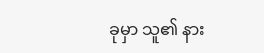ခုမှာ သူ၏ နား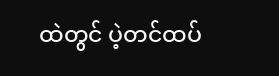ထဲတွင် ပဲ့တင်ထပ်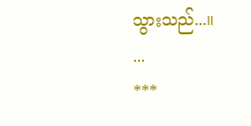သွားသည်...။
...
***